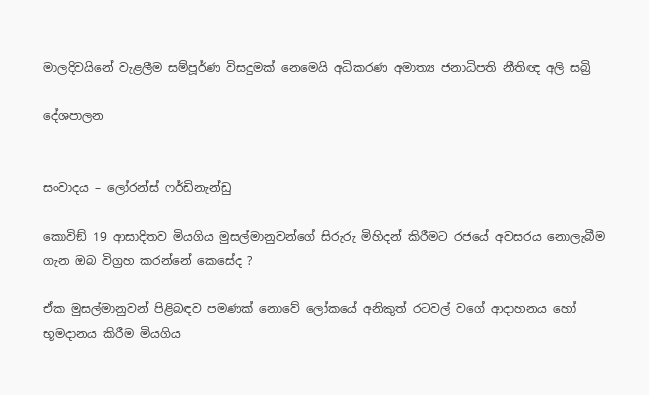මාලදිවයිනේ වැළලීම සම්පූර්ණ විසදුමක් නෙමෙයි අධිකරණ අමාත්‍ය ජනාධිපති නීතිඥ අලි සබ්‍රි

දේශපාලන


සංවාදය – ලෝරන්ස් ෆර්ඩිනැන්ඩු

කොවිඞ් 19 ආසාදිතව මියගිය මුසල්මානුවන්ගේ සිරුරු මිහිදන් කිරීමට රජයේ අවසරය නොලැබීම ගැන ඔබ විග්‍රහ කරන්නේ කෙසේද ?

ඒක මුසල්මානුවන් පිළිබඳව පමණක් නොවේ ලෝකයේ අනිකුත් රටවල් වගේ ආදාහනය හෝ භූමදානය කිරීම මියගිය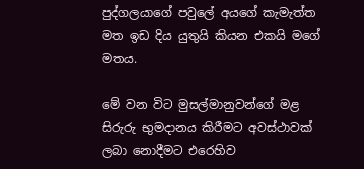පුද්ගලයාගේ පවුලේ අයගේ කැමැත්ත මත ඉඩ දිය යුතුයි කියන එකයි මගේ මතය.

මේ වන විට මුසල්මානුවන්ගේ මළ සිරුරු භුමදානය කිරීමට අවස්ථාවක් ලබා නොදීමට එරෙහිව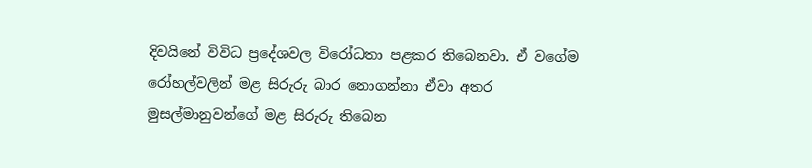දිවයිනේ විවිධ ප්‍රදේශවල විරෝධතා පළකර තිබෙනවා. ඒ වගේම රෝහල්වලින් මළ සිරුරු බාර නොගන්නා ඒවා අතර මුසල්මානුවන්ගේ මළ සිරුරු තිබෙන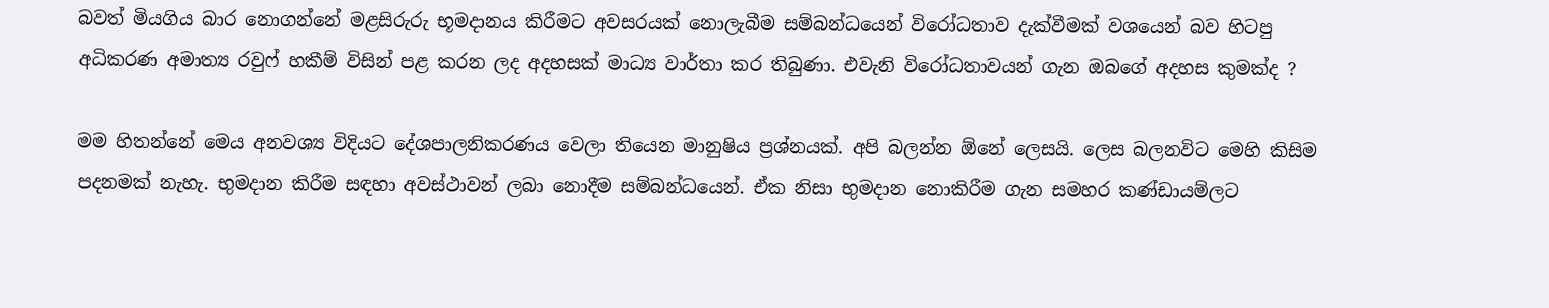බවත් මියගිය බාර නොගන්නේ මළසිරුරු භූමදානය කිරීමට අවසරයක් නොලැබීම සම්බන්ධයෙන් විරෝධතාව දැක්වීමක් වශයෙන් බව හිටපු අධිකරණ අමාත්‍ය රවුෆ් හකීම් විසින් පළ කරන ලද අදහසක් මාධ්‍ය වාර්තා කර තිබුණා. එවැනි විරෝධතාවයන් ගැන ඔබගේ අදහස කුමක්ද ?

මම හිතන්නේ මෙය අනවශ්‍ය විදියට දේශපාලනිකරණය වෙලා තියෙන මානුෂිය ප්‍රශ්නයක්. අපි බලන්න ඕනේ ලෙසයි. ලෙස බලනවිට මෙහි කිසිම පදනමක් නැහැ. භුමදාන කිරීම සඳහා අවස්ථාවන් ලබා නොදීම සම්බන්ධයෙන්. ඒක නිසා භුමදාන නොකිරීම ගැන සමහර කණ්ඩායම්ලට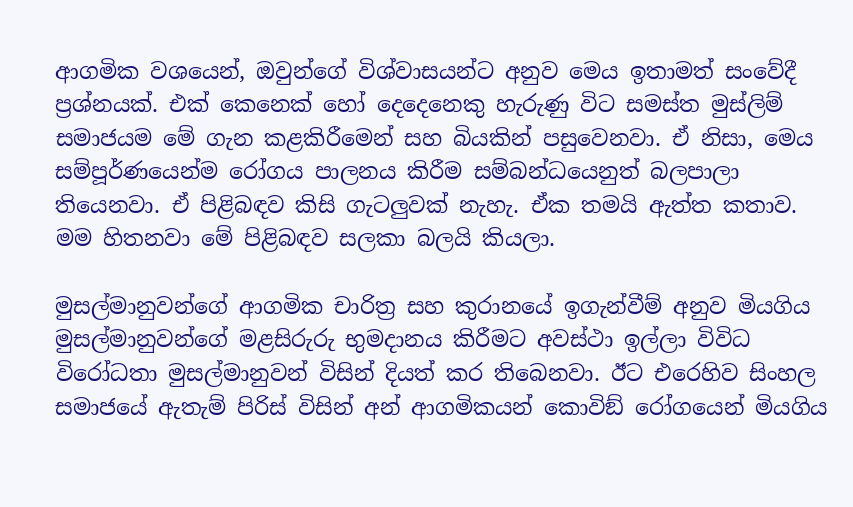ආගමික වශයෙන්, ඔවුන්ගේ විශ්වාසයන්ට අනුව මෙය ඉතාමත් සංවේදී ප්‍රශ්නයක්. එක් කෙනෙක් හෝ දෙදෙනෙකු හැරුණු විට සමස්ත මුස්ලිම් සමාජයම මේ ගැන කළකිරීමෙන් සහ බියකින් පසුවෙනවා. ඒ නිසා, මෙය සම්පූර්ණයෙන්ම රෝගය පාලනය කිරීම සම්බන්ධයෙනුත් බලපාලා තියෙනවා. ඒ පිළිබඳව කිසි ගැටලුවක් නැහැ. ඒක තමයි ඇත්ත කතාව. මම හිතනවා මේ පිළිබඳව සලකා බලයි කියලා.

මුසල්මානුවන්ගේ ආගමික චාරිත්‍ර සහ කුරානයේ ඉගැන්වීම් අනුව මියගිය මුසල්මානුවන්ගේ මළසිරුරු භුමදානය කිරීමට අවස්ථා ඉල්ලා විවිධ විරෝධතා මුසල්මානුවන් විසින් දියත් කර තිබෙනවා. ඊට එරෙහිව සිංහල සමාජයේ ඇතැම් පිරිස් විසින් අන් ආගමිකයන් කොවිඞ් රෝගයෙන් මියගිය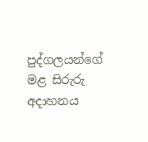පුද්ගලයන්ගේ මළ සිරුරු අදාහනය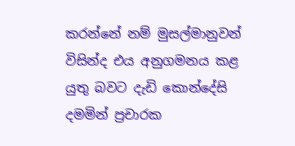කරන්නේ නම් මුසල්මානුවන් විසින්ද එය අනුගමනය කළ යුතු බවට දැඩි කොන්දේසි දමමින් ප්‍රචාරක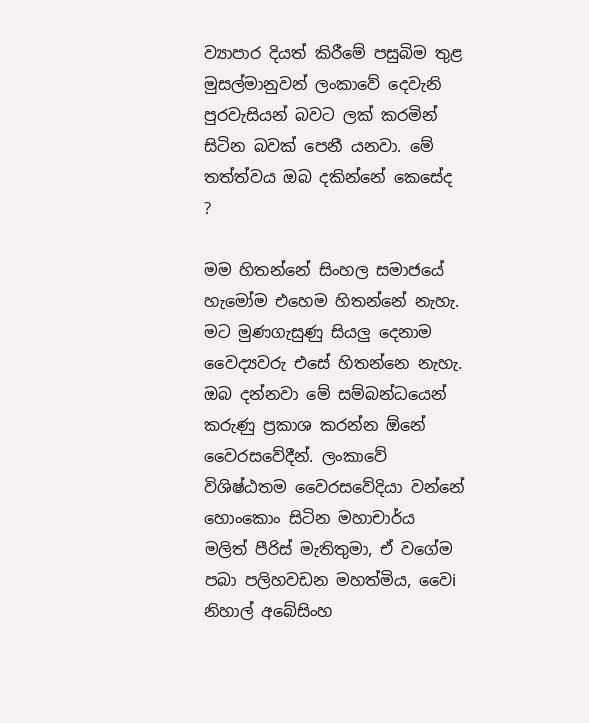ව්‍යාපාර දියත් කිරීමේ පසුබිම තුළ මුසල්මානුවන් ලංකාවේ දෙවැනි පුරවැසියන් බවට ලක් කරමින් සිටින බවක් පෙනී යනවා. මේ තත්ත්වය ඔබ දකින්නේ කෙසේද ?

මම හිතන්නේ සිංහල සමාජයේ හැමෝම එහෙම හිතන්නේ නැහැ. මට මුණගැසුණු සියලු දෙනාම වෛද්‍යවරු එසේ හිතන්නෙ නැහැ. ඔබ දන්නවා මේ සම්බන්ධයෙන් කරුණු ප්‍රකාශ කරන්න ඕනේ වෛරසවේදීන්. ලංකාවේ විශිෂ්ඨතම වෛරසවේදියා වන්නේ හොංකොං සිටින මහාචාර්ය මලිත් පීරිස් මැතිතුමා, ඒ වගේම පබා පලිහවඩන මහත්මිය, වෛi නිහාල් අබේසිංහ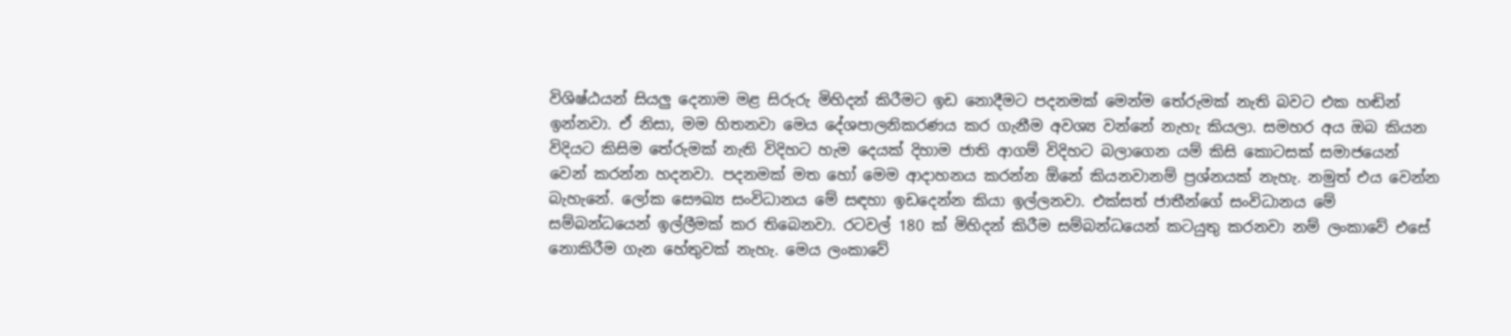විශිෂ්ඨයන් සියලු දෙනාම මළ සිරුරු මිහිදන් කිරීමට ඉඩ නොදීමට පදනමක් මෙන්ම තේරුමක් නැති බවට එක හඬින් ඉන්නවා. ඒ නිසා, මම හිතනවා මෙය දේශපාලනිකරණය කර ගැනීම අවශ්‍ය වන්නේ නැහැ කියලා. සමහර අය ඔබ කියන විදියට කිසිම තේරුමක් නැති විදිහට හැම දෙයක් දිහාම ජාති ආගම් විදිහට බලාගෙන යම් කිසි කොටසක් සමාජයෙන් වෙන් කරන්න හදනවා. පදනමක් මත හෝ මෙම ආදාහනය කරන්න ඕනේ කියනවානම් ප්‍රශ්නයක් නැහැ. නමුත් එය වෙන්න බැහැනේ. ලෝක සෞඛ්‍ය සංවිධානය මේ සඳහා ඉඩදෙන්න කියා ඉල්ලනවා. එක්සත් ජාතීන්ගේ සංවිධානය මේ සම්බන්ධයෙන් ඉල්ලීමක් කර තිබෙනවා. රටවල් 180 ක් මිහිදන් කිරීම සම්බන්ධයෙන් කටයුතු කරනවා නම් ලංකාවේ එසේ නොකිරීම ගැන හේතුවක් නැහැ. මෙය ලංකාවේ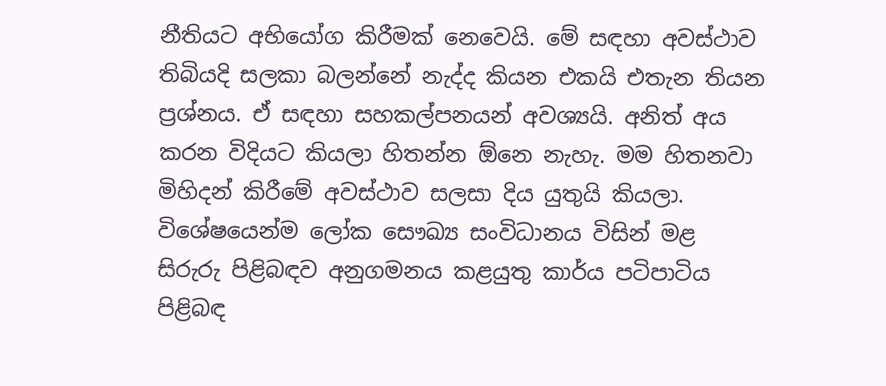නීතියට අභියෝග කිරීමක් නෙවෙයි. මේ සඳහා අවස්ථාව තිබියදි සලකා බලන්නේ නැද්ද කියන එකයි එතැන තියන ප්‍රශ්නය. ඒ සඳහා සහකල්පනයන් අවශ්‍යයි. අනිත් අය කරන විදියට කියලා හිතන්න ඕනෙ නැහැ. මම හිතනවා මිහිදන් කිරීමේ අවස්ථාව සලසා දිය යුතුයි කියලා. විශේෂයෙන්ම ලෝක සෞඛ්‍ය සංවිධානය විසින් මළ සිරුරු පිළිබඳව අනුගමනය කළයුතු කාර්ය පටිපාටිය පිළිබඳ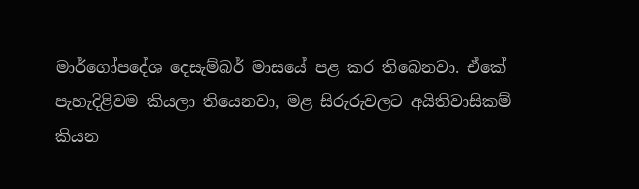මාර්ගෝපදේශ දෙසැම්බර් මාසයේ පළ කර තිබෙනවා. ඒකේ පැහැදිළිවම කියලා තියෙනවා, මළ සිරුරුවලට අයිතිවාසිකම් කියන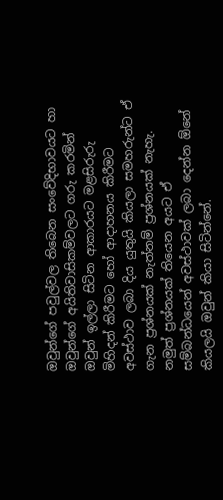ඔවුන්ගේ පවුල්වල තිබෙන සංවේදිභාවයට හා ඔවුන්ගේ අයිතිවාසිකම්වලට ගරු කරමින් ඔවුන් ඉල්ලා සිටින ආකාරයට මළසිරුරු මිහිදන් කිරීමට හෝ ආදාහනය කිරීමට අවස්ථාව ලබා දිය යුතුයි කියලා සමහරුන්ට ඒ ගැන ප්‍රශ්නයක් නැත්නම් ප්‍රශ්නයක් නැහැ. නමුත් ප්‍රශ්නයක් තියෙන අයට ඒ සම්බන්ධයෙන් අවස්ථාවක් ලබා දෙන්න ඕනේ කියලයි ඔවුන් කියා සිටින්නේ.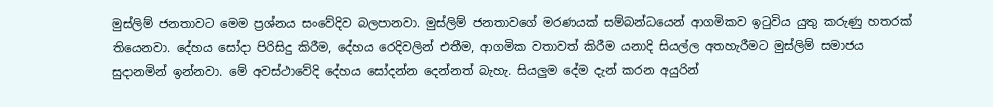මුස්ලිම් ජනතාවට මෙම ප්‍රශ්නය සංවේදිව බලපානවා. මුස්ලිම් ජනතාවගේ මරණයක් සම්බන්ධයෙන් ආගමිකව ඉටුවිය යුතු කරුණු හතරක් තියෙනවා. දේහය සෝදා පිරිසිදු කිරීම, දේහය රෙදිවලින් එතීම, ආගමික වතාවත් කිරීම යනාදි සියල්ල අතහැරීමට මුස්ලිම් සමාජය සුදානමින් ඉන්නවා. මේ අවස්ථාවේදි දේහය සෝදන්න දෙන්නත් බැහැ. සියලුම දේම දැන් කරන අයුරින්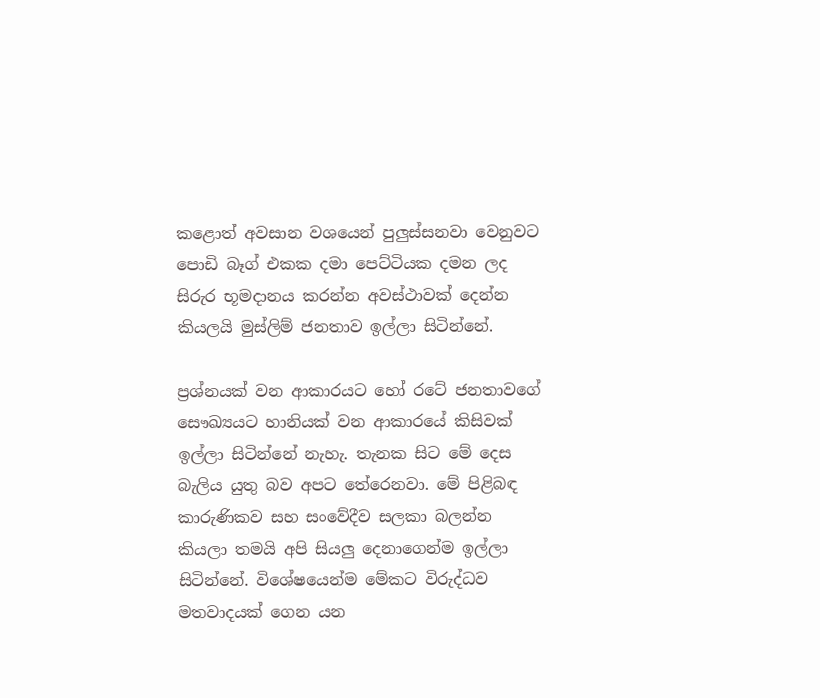කළොත් අවසාන වශයෙන් පුලුස්සනවා වෙනුවට පොඩි බෑග් එකක දමා පෙට්ටියක දමන ලද සිරුර භූමදානය කරන්න අවස්ථාවක් දෙන්න කියලයි මුස්ලිම් ජනතාව ඉල්ලා සිටින්නේ.

ප්‍රශ්නයක් වන ආකාරයට හෝ රටේ ජනතාවගේ සෞඛ්‍යයට හානියක් වන ආකාරයේ කිසිවක් ඉල්ලා සිටින්නේ නැහැ. තැනක සිට මේ දෙස බැලිය යුතු බව අපට තේරෙනවා. මේ පිළිබඳ කාරුණිකව සහ සංවේදීව සලකා බලන්න කියලා තමයි අපි සියලු දෙනාගෙන්ම ඉල්ලා සිටින්නේ. විශේෂයෙන්ම මේකට විරුද්ධව මතවාදයක් ගෙන යන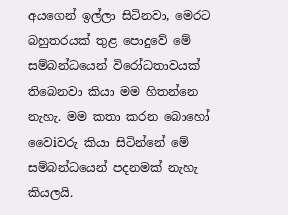අයගෙන් ඉල්ලා සිටිනවා, මෙරට බහුතරයක් තුළ පොදුවේ මේ සම්බන්ධයෙන් විරෝධතාවයක් තිබෙනවා කියා මම හිතන්නෙ නැහැ. මම කතා කරන බොහෝ වෛiවරු කියා සිටින්නේ මේ සම්බන්ධයෙන් පදනමක් නැහැ කියලයි.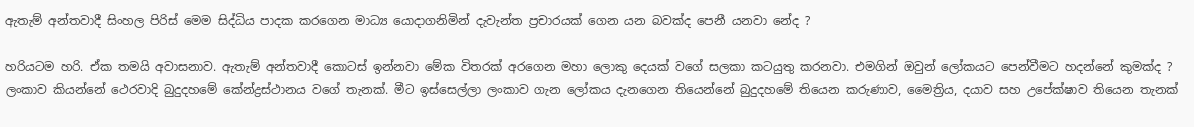ඇතැම් අන්තවාදී සිංහල පිරිස් මෙම සිද්ධිය පාදක කරගෙන මාධ්‍ය යොදාගනිමින් දැවැන්ත ප්‍රචාරයක් ගෙන යන බවක්ද පෙනී යනවා නේද ?

හරියටම හරි. ඒක තමයි අවාසනාව. ඇතැම් අන්තවාදී කොටස් ඉන්නවා මේක විතරක් අරගෙන මහා ලොකු දෙයක් වගේ සලකා කටයුතු කරනවා. එමගින් ඔවුන් ලෝකයට පෙන්වීමට හදන්නේ කුමක්ද ? ලංකාව කියන්නේ ථෙරවාදි බුදුදහමේ කේන්ද්‍රස්ථානය වගේ තැනක්. මීට ඉස්සෙල්ලා ලංකාව ගැන ලෝකය දැනගෙන තියෙන්නේ බුදුදහමේ තියෙන කරුණාව, මෛත්‍රිය, දයාව සහ උපේක්ෂාව තියෙන තැනක්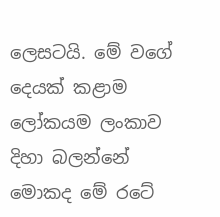ලෙසටයි. මේ වගේ දෙයක් කළාම ලෝකයම ලංකාව දිහා බලන්නේ මොකද මේ රටේ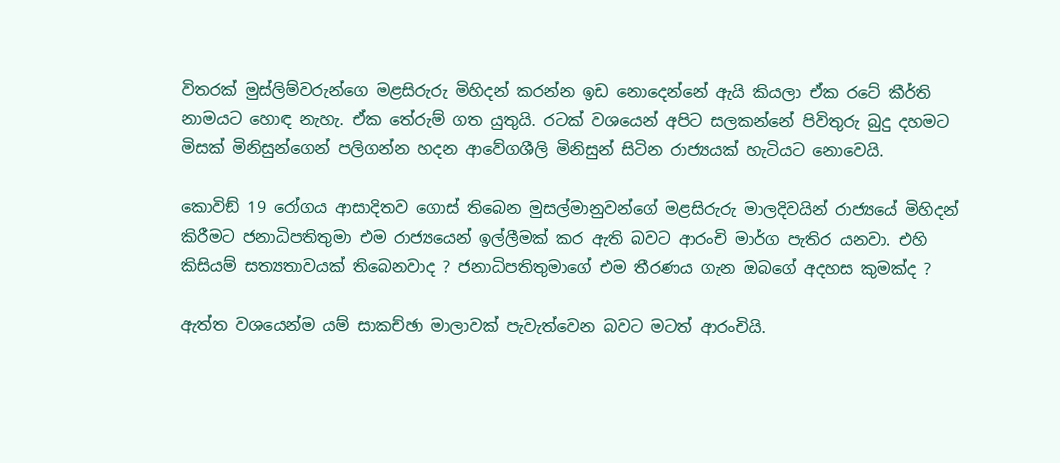විතරක් මුස්ලිම්වරුන්ගෙ මළසිරුරු මිහිදන් කරන්න ඉඩ නොදෙන්නේ ඇයි කියලා ඒක රටේ කීර්ති නාමයට හොඳ නැහැ. ඒක තේරුම් ගත යුතුයි. රටක් වශයෙන් අපිට සලකන්නේ පිවිතුරු බුදු දහමට මිසක් මිනිසුන්ගෙන් පලිගන්න හදන ආවේගශීලි මිනිසුන් සිටින රාජ්‍යයක් හැටියට නොවෙයි.

කොවිඞ් 19 රෝගය ආසාදිතව ගොස් තිබෙන මුසල්මානුවන්ගේ මළසිරුරු මාලදිවයින් රාජ්‍යයේ මිහිදන් කිරීමට ජනාධිපතිතුමා එම රාජ්‍යයෙන් ඉල්ලීමක් කර ඇති බවට ආරංචි මාර්ග පැතිර යනවා. එහි කිසියම් සත්‍යතාවයක් තිබෙනවාද ? ජනාධිපතිතුමාගේ එම තීරණය ගැන ඔබගේ අදහස කුමක්ද ?

ඇත්ත වශයෙන්ම යම් සාකච්ඡා මාලාවක් පැවැත්වෙන බවට මටත් ආරංචියි.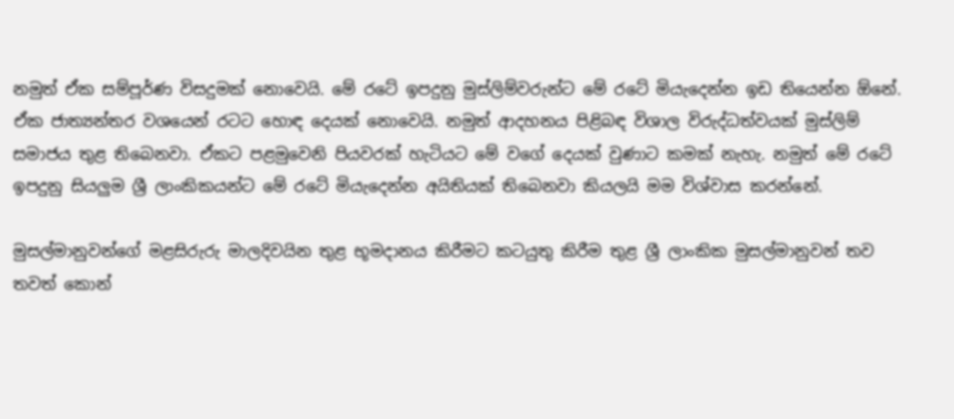නමුත් ඒක සම්පූර්ණ විසදුමක් නොවෙයි. මේ රටේ ඉපදුනු මුස්ලිම්වරුන්ට මේ රටේ මියැදෙන්න ඉඩ තියෙන්න ඕනේ. ඒක ජාත්‍යන්තර වශයෙන් රටට හොඳ දෙයක් නොවෙයි. නමුත් ආදහනය පිළිබඳ විශාල විරුද්ධත්වයක් මුස්ලිම් සමාජය තුළ තිබෙනවා. ඒකට පළමුවෙනි පියවරක් හැටියට මේ වගේ දෙයක් වුණාට කමක් නැහැ. නමුත් මේ රටේ ඉපදුනු සියලුම ශ්‍රී ලාංකිකයන්ට මේ රටේ මියැදෙන්න අයිතියක් තිබෙනවා කියලයි මම විශ්වාස කරන්නේ.

මුසල්මානුවන්ගේ මළසිරුරු මාලදිවයින තුළ භූමදානය කිරීමට කටයුතු කිරීම තුළ ශ්‍රී ලාංකික මුසල්මානුවන් තව තවත් කොන්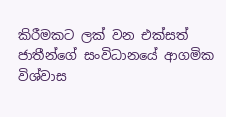කිරීමකට ලක් වන එක්සත් ජාතීන්ගේ සංවිධානයේ ආගමික විශ්වාස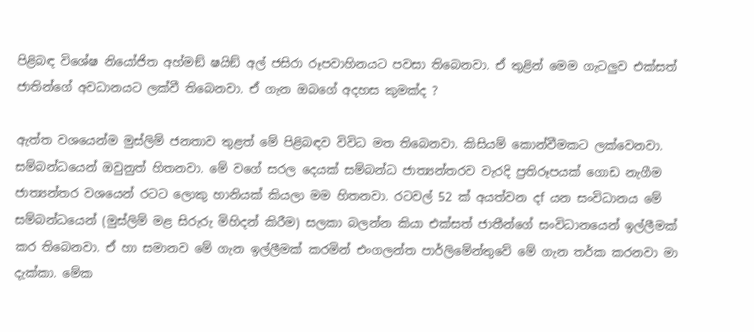පිළිබඳ විශේෂ නියෝජිත අහ්මඞ් ෂයිඞ් අල් ජසිරා රූපවාහිනයට පවසා තිබෙනවා. ඒ තුළින් මෙම ගැටලුව එක්සත් ජාතින්ගේ අවධානයට ලක්වී තිබෙනවා. ඒ ගැන ඔබගේ අදහස කුමක්ද ?

ඇත්ත වශයෙන්ම මුස්ලිම් ජනතාව තුළත් මේ පිළිබඳව විවිධ මත තිබෙනවා. කිසියම් කොන්වීමකට ලක්වෙනවා. සම්බන්ධයෙන් ඔවුනුත් හිතනවා. මේ වගේ සරල දෙයක් සම්බන්ධ ජාත්‍යන්තරව වැරදි ප්‍රතිරූපයක් ගොඩ නැගීම ජාත්‍යන්තර වශයෙන් රටට ලොකු හානියක් කියලා මම හිතනවා. රටවල් 52 ක් අයත්වන දf යන සංවිධානය මේ සම්බන්ධයෙන් (මුස්ලිම් මළ සිරුරු මිහිදන් කිරීම) සලකා බලන්න කියා එක්සත් ජාතීන්ගේ සංවිධානයෙන් ඉල්ලීමක් කර තිබෙනවා. ඒ හා සමානව මේ ගැන ඉල්ලීමක් කරමින් එංගලන්ත පාර්ලිමේන්තුවේ මේ ගැන තර්ක කරනවා මා දැක්කා. මේක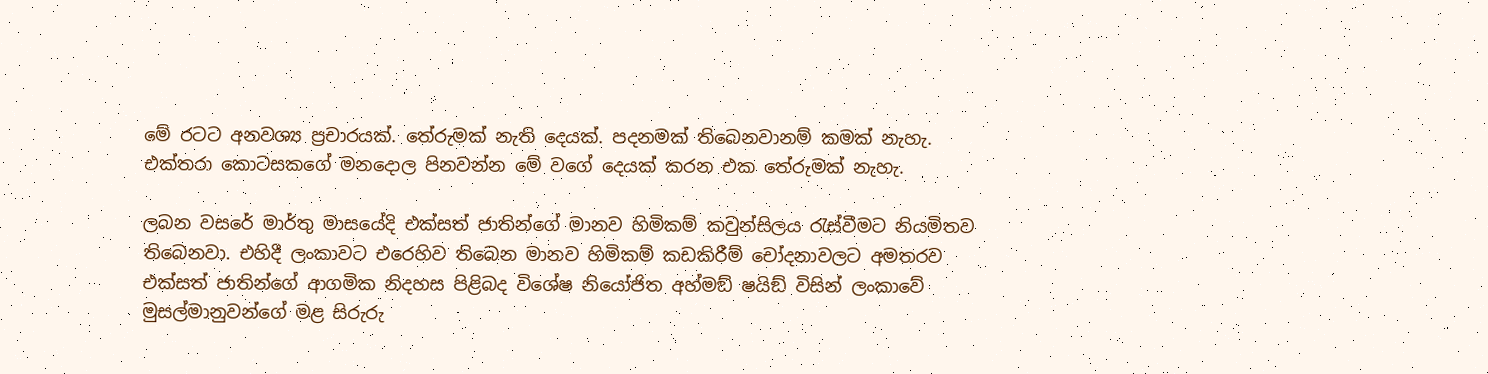මේ රටට අනවශ්‍ය ප්‍රචාරයක්. තේරුමක් නැති දෙයක්. පදනමක් තිබෙනවානම් කමක් නැහැ. එක්තරා කොටසකගේ මනදොල පිනවන්න මේ වගේ දෙයක් කරන එක තේරුමක් නැහැ.

ලබන වසරේ මාර්තු මාසයේදි එක්සත් ජාතින්ගේ මානව හිමිකම් කවුන්සිලය රැස්වීමට නියමිතව තිබෙනවා. එහිදී ලංකාවට එරෙහිව තිබෙන මානව හිමිකම් කඩකිරීම් චෝදනාවලට අමතරව එක්සත් ජාතින්ගේ ආගමික නිදහස පිළිබද විශේෂ නියෝජිත අහ්මඞ් ෂයිඞ් විසින් ලංකාවේ මුසල්මානුවන්ගේ මළ සිරුරු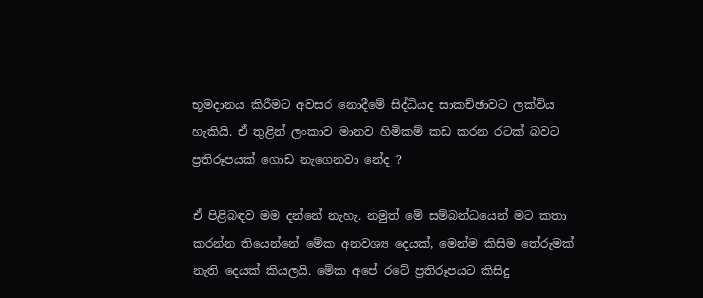භූමදානය කිරීමට අවසර නොදීමේ සිද්ධියද සාකච්ඡාවට ලක්විය හැකියි. ඒ තුළින් ලංකාව මානව හිමිකම් කඩ කරන රටක් බවට ප්‍රතිරූපයක් ගොඩ නැගෙනවා නේද ?

ඒ පිළිබඳව මම දන්නේ නැහැ. නමුත් මේ සම්බන්ධයෙන් මට කතා කරන්න තියෙන්නේ මේක අනවශ්‍ය දෙයක්, මෙන්ම කිසිම තේරුමක් නැති දෙයක් කියලයි. මේක අපේ රටේ ප්‍රතිරූපයට කිසිදු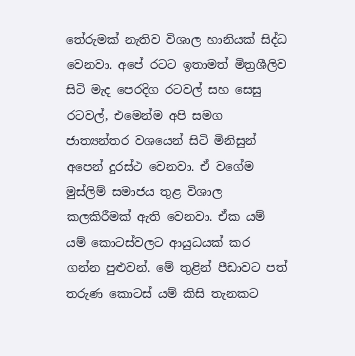තේරුමක් නැතිව විශාල හානියක් සිද්ධ වෙනවා. අපේ රටට ඉතාමත් මිත්‍රශීලිව සිටි මැද පෙරදිග රටවල් සහ සෙසු රටවල්, එමෙන්ම අපි සමග ජාත්‍යන්තර වශයෙන් සිටි මිනිසුන් අපෙන් දුරස්ථ වෙනවා. ඒ වගේම මුස්ලිම් සමාජය තුළ විශාල කලකිරීමක් ඇති වෙනවා. ඒක යම් යම් කොටස්වලට ආයුධයක් කර ගන්න පුළුවන්. මේ තුළින් පීඩාවට පත් තරුණ කොටස් යම් කිසි තැනකට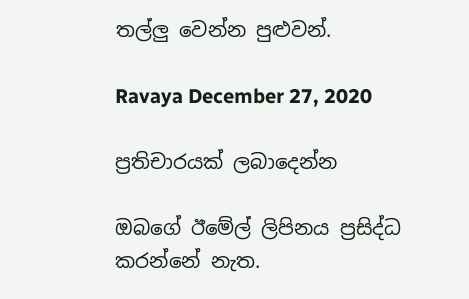තල්ලු වෙන්න පුළුවන්.

Ravaya December 27, 2020

ප්‍රතිචාරයක් ලබාදෙන්න

ඔබගේ ඊමේල් ලිපිනය ප්‍රසිද්ධ කරන්නේ නැත.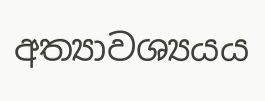අත්‍යාවශ්‍යයය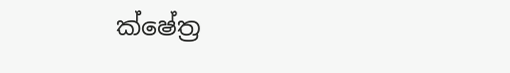ක්ෂේත්‍ර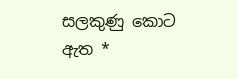සලකුණු කොට ඇත *